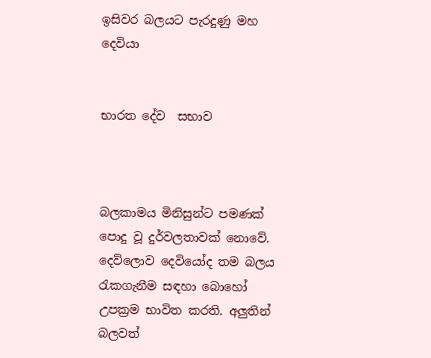ඉසිවර බලයට පැරදුණු මහ දෙවියා


භාරත දේව  සභාව



බලකාමය මිනිසුන්ට පමණක් පොදු වූ දුර්වලතාවක් නොවේ. දෙව්ලොව දෙවියෝද තම බලය රැකගැනීම සඳහා බොහෝ උපක්‍රම භාවිත කරති. අලුතින් බලවත්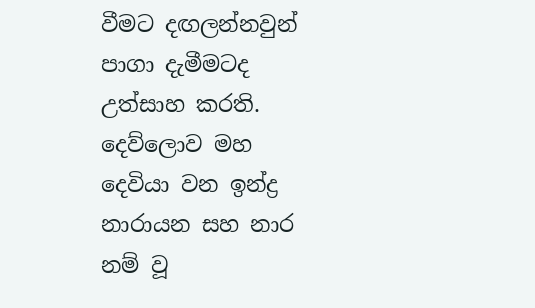වීමට දඟලන්නවුන් පාගා දැමීමටද උත්සාහ කරති.
දෙව්ලොව මහ දෙවියා වන ඉන්ද්‍ර නාරායන සහ නාර නම් වූ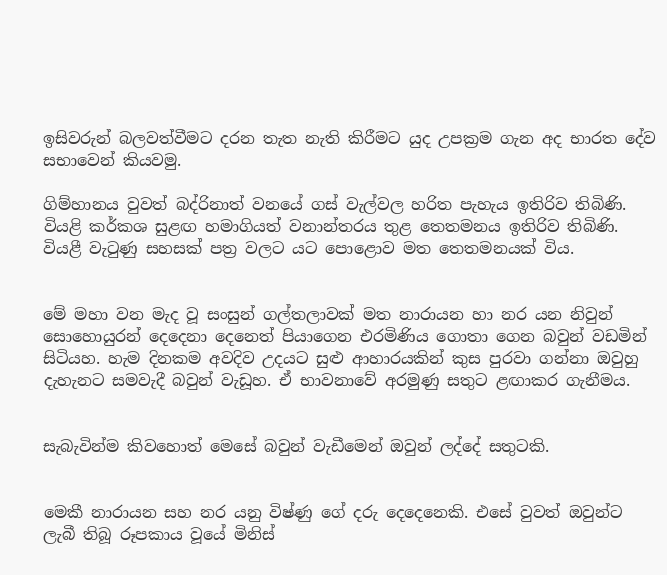ඉසිවරුන් බලවත්වීමට දරන තැත නැති කිරීමට යුද උපක්‍රම ගැන අද භාරත දේව සභාවෙන් කියවමු.

ගිම්හානය වුවත් බද්රිනාත් වනයේ ගස් වැල්වල හරිත පැහැය ඉතිරිව තිබිණි. වියළි කර්කශ සුළඟ හමාගියත් වනාන්තරය තුළ තෙතමනය ඉතිරිව තිබිණි. වියළී වැටුණු සහසක් පත්‍ර වලට යට පොළොව මත තෙතමනයක් විය.


මේ මහා වන මැද වූ සංසුන් ගල්තලාවක් මත නාරායන හා නර යන නිවුන් සොහොයුරන් දෙදෙනා දෙනෙත් පියාගෙන එරමිණිය ගොතා ගෙන බවුන් වඩමින් සිටියහ. හැම දිනකම අවදිව උදයට සුළු ආහාරයකින් කුස පුරවා ගන්නා ඔවුහු දැහැනට සමවැදී බවුන් වැඩූහ. ඒ භාවනාවේ අරමුණු සතුට ළඟාකර ගැනීමය.


සැබැවින්ම කිවහොත් මෙසේ බවුන් වැඩීමෙන් ඔවුන් ලද්දේ සතුටකි.


මෙකී නාරායන සහ නර යනු විෂ්ණු ගේ දරු දෙදෙනෙකි. එසේ වුවත් ඔවුන්ට ලැබී තිබූ රූපකාය වූයේ මිනිස්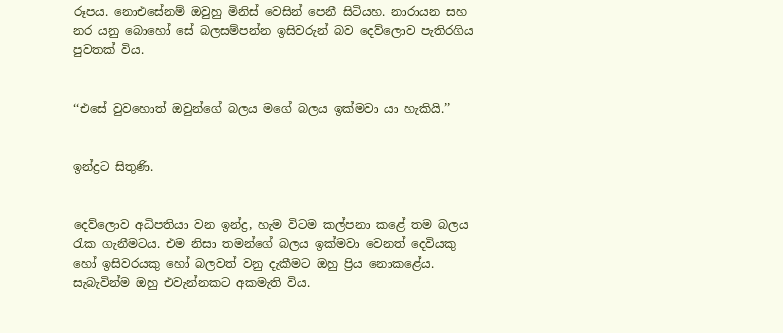රූපය. නොඑසේනම් ඔවුහු මිනිස් වෙසින් පෙනී සිටියහ. නාරායන සහ නර යනු බොහෝ සේ බලසම්පන්න ඉසිවරුන් බව දෙව්ලොව පැතිරගිය පුවතක් විය.


‘‘එසේ වුවහොත් ඔවුන්ගේ බලය මගේ බලය ඉක්මවා යා හැකියි.’’


ඉන්ද්‍රට සිතුණි.


දෙව්ලොව අධිපතියා වන ඉන්ද්‍ර, හැම විටම කල්පනා කළේ තම බලය රැක ගැනීමටය. එම නිසා තමන්ගේ බලය ඉක්මවා වෙනත් දෙවියකු හෝ ඉසිවරයකු හෝ බලවත් වනු දැකීමට ඔහු ප්‍රිය නොකළේය. සැබැවින්ම ඔහු එවැන්නකට අකමැති විය.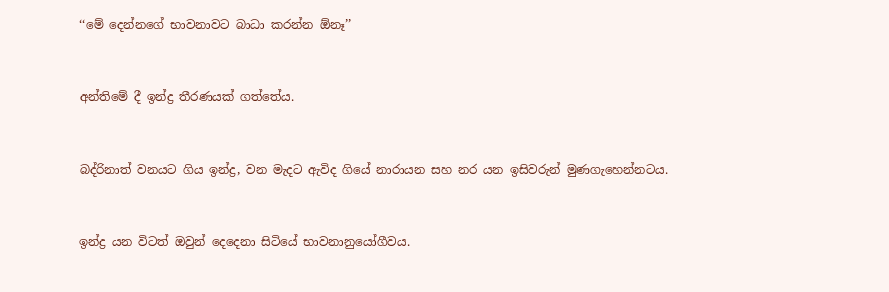‘‘මේ දෙන්නගේ භාවනාවට බාධා කරන්න ඕනෑ’’


අන්තිමේ දී ඉන්ද්‍ර තීරණයක් ගත්තේය.


බද්රිනාත් වනයට ගිය ඉන්ද්‍ර, වන මැදට ඇවිද ගියේ නාරායන සහ නර යන ඉසිවරුන් මුණගැහෙන්නටය.


ඉන්ද්‍ර යන විටත් ඔවුන් දෙදෙනා සිටියේ භාවනානුයෝගීවය.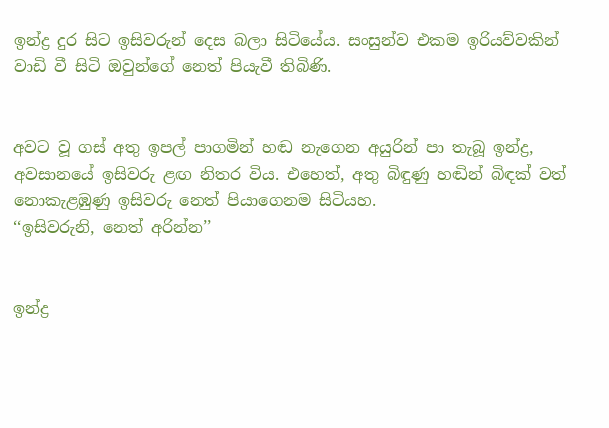ඉන්ද්‍ර දුර සිට ඉසිවරුන් දෙස බලා සිටියේය. සංසුන්ව එකම ඉරියව්වකින් වාඩි වී සිටි ඔවුන්ගේ නෙත් පියැවී තිබිණි.


අවට වූ ගස් අතු ඉපල් පාගමින් හඬ නැගෙන අයුරින් පා තැබූ ඉන්ද්‍ර, අවසානයේ ඉසිවරු ළඟ නිතර විය. එහෙත්, අතු බිඳුණු හඬින් බිඳක් වත් නොකැළඹුණු ඉසිවරු නෙත් පියාගෙනම සිටියහ.
‘‘ඉසිවරුනි, නෙත් අරින්න’’


ඉන්ද්‍ර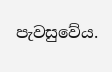පැවසුවේය.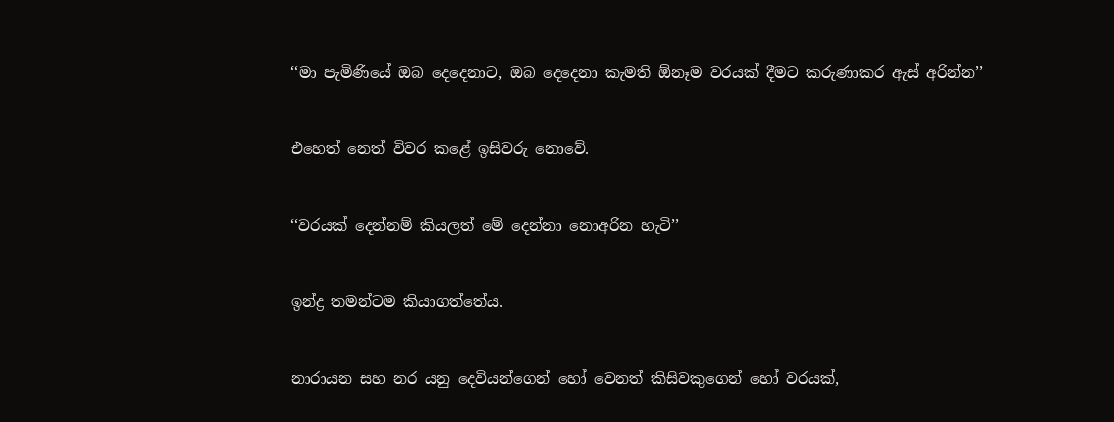‘‘මා පැමිණියේ ඔබ දෙදෙනාට, ඔබ දෙදෙනා කැමති ඕනෑම වරයක් දීමට කරුණාකර ඇස් අරින්න’’


එහෙත් නෙත් විවර කළේ ඉසිවරු නොවේ.


‘‘වරයක් දෙන්නම් කියලත් මේ දෙන්නා නොඅරින හැටි’’


ඉන්ද්‍ර තමන්ටම කියාගත්තේය.


නාරායන සහ නර යනු දෙවියන්ගෙන් හෝ වෙනත් කිසිවකුගෙන් හෝ වරයක්,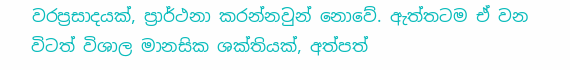වරප්‍රසාදයක්, ප්‍රාර්ථනා කරන්නවුන් නොවේ. ඇත්තටම ඒ වන විටත් විශාල මානසික ශක්තියක්, අත්පත්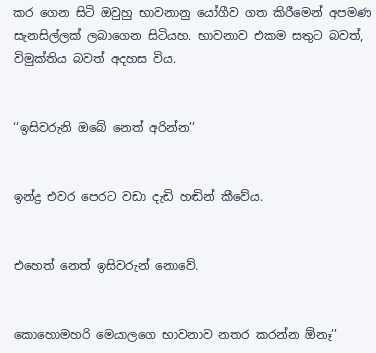කර ගෙන සිටි ඔවුහු භාවනානු යෝගීව ගත කිරීමෙන් අපමණ සැනසිල්ලක් ලබාගෙන සිටියහ. භාවනාව එකම සතුට බවත්, විමුක්තිය බවත් අදහස විය.


‘‘ඉසිවරුනි ඔබේ නෙත් අරින්න’’


ඉන්ද්‍ර එවර පෙරට වඩා දැඩි හඬින් කීවේය.


එහෙත් නෙත් ඉසිවරුන් නොවේ.


කොහොමහරි මෙයාලගෙ භාවනාව නතර කරන්න ඕනෑ’’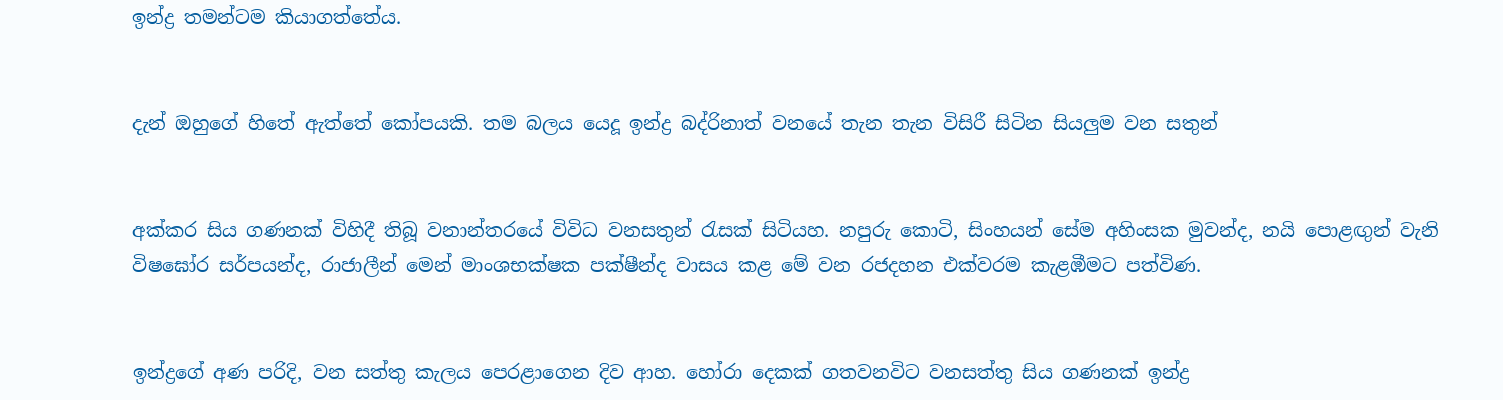ඉන්ද්‍ර තමන්ටම කියාගත්තේය.


දැන් ඔහුගේ හිතේ ඇත්තේ කෝපයකි. තම බලය යෙදූ ඉන්ද්‍ර බද්රිනාත් වනයේ තැන තැන විසිරී සිටින සියලුම වන සතුන්


අක්කර සිය ගණනක් විහිදී තිබූ වනාන්තරයේ විවිධ වනසතුන් රැසක් සිටියහ. නපුරු කොටි, සිංහයන් සේම අහිංසක මුවන්ද, නයි පොළඟුන් වැනි විෂඝෝර සර්පයන්ද, රාජාලීන් මෙන් මාංශභක්ෂක පක්ෂීන්ද වාසය කළ මේ වන රජදහන එක්වරම කැළඹීමට පත්විණ.


ඉන්ද්‍රගේ අණ පරිදි, වන සත්තු කැලය පෙරළාගෙන දිව ආහ. හෝරා දෙකක් ගතවනවිට වනසත්තු සිය ගණනක් ඉන්ද්‍ර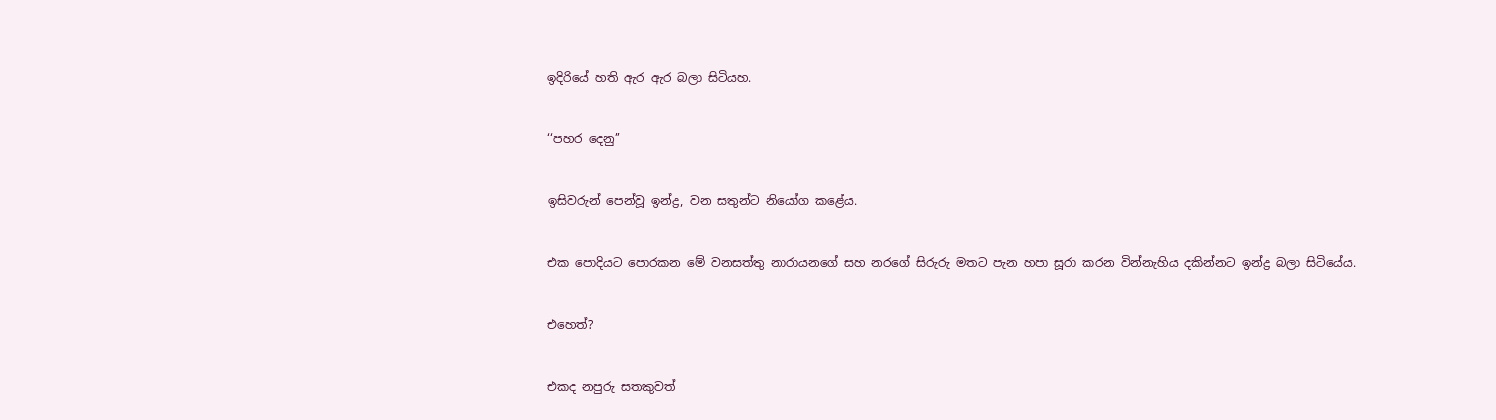ඉදිරියේ හති ඇර ඇර බලා සිටියහ.


‘‘පහර දෙනු’’


ඉසිවරුන් පෙන්වූ ඉන්ද්‍ර, වන සතුන්ට නියෝග කළේය.


එක පොදියට පොරකන මේ වනසත්තු නාරායනගේ සහ නරගේ සිරුරු මතට පැන හපා සූරා කරන වින්නැහිය දකින්නට ඉන්ද්‍ර බලා සිටියේය.


එහෙත්?


එකද නපුරු සතකුවත්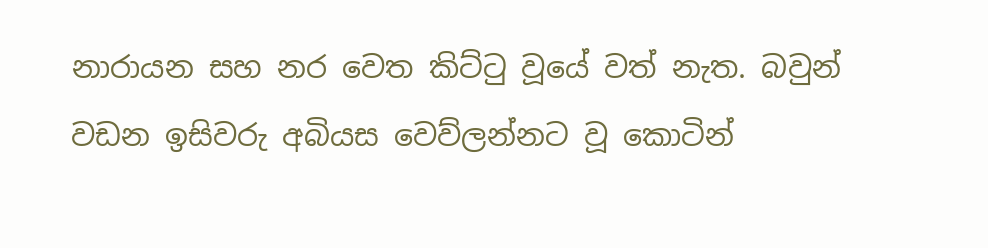නාරායන සහ නර වෙත කිට්ටු වූයේ වත් නැත. බවුන් වඩන ඉසිවරු අබියස වෙව්ලන්නට වූ කොටින්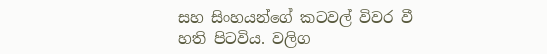සහ සිංහයන්ගේ කටවල් විවර වී හති පිටවිය. වලිග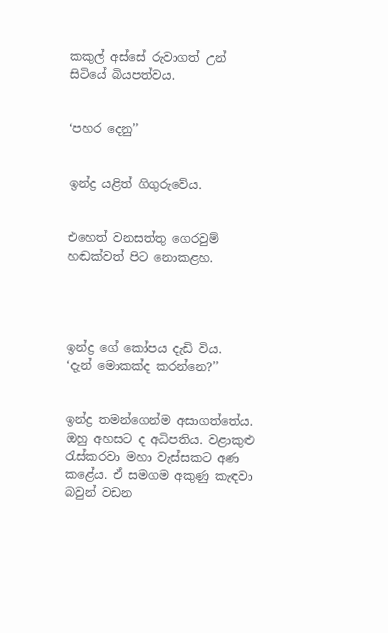කකුල් අස්සේ රුවාගත් උන් සිටියේ බියපත්වය.


‘පහර දෙනු’’


ඉන්ද්‍ර යළිත් ගිගුරුවේය.


එහෙත් වනසත්තු ගෙරවුම් හඬක්වත් පිට නොකළහ.




ඉන්ද්‍ර ගේ කෝපය දැඩි විය.
‘දැන් මොකක්ද කරන්නෙ?’’


ඉන්ද්‍ර තමන්ගෙන්ම අසාගත්තේය. ඔහු අහසට ද අධිපතිය. වළාකුළු රැස්කරවා මහා වැස්සකට අණ කළේය. ඒ සමගම අකුණු කැඳවා බවුන් වඩන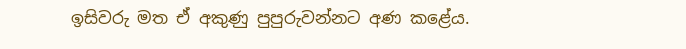ඉසිවරු මත ඒ අකුණු පුපුරුවන්නට අණ කළේය.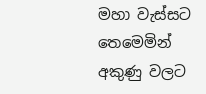මහා වැස්සට තෙමෙමින් අකුණු වලට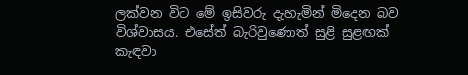ලක්වන විට මේ ඉසිවරු දැහැමින් මිදෙන බව විශ්වාසය. එසේත් බැරිවුණොත් සුළි සුළඟක් කැඳවා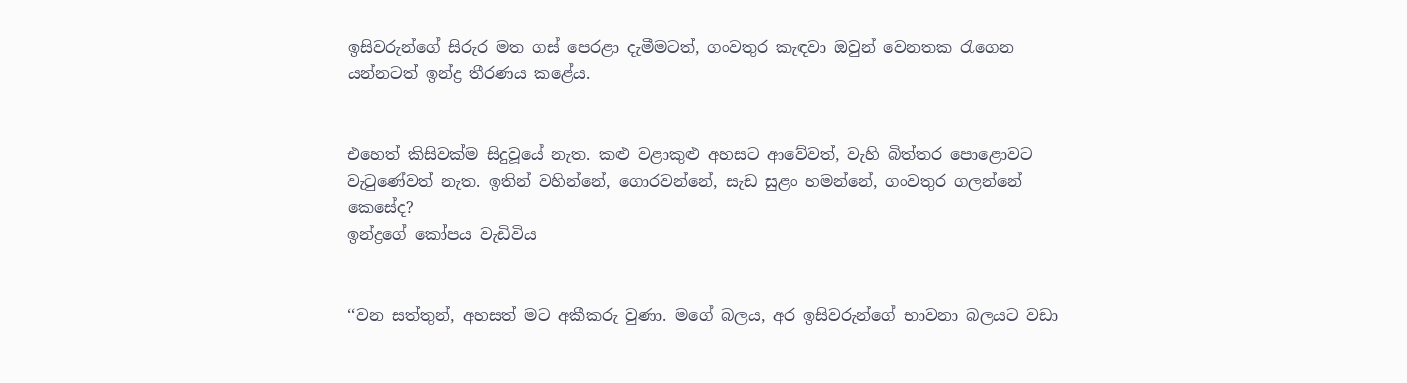ඉසිවරුන්ගේ සිරුර මත ගස් පෙරළා දැමීමටත්, ගංවතුර කැඳවා ඔවුන් වෙනතක රැගෙන යන්නටත් ඉන්ද්‍ර තීරණය කළේය.


එහෙත් කිසිවක්ම සිදුවූයේ නැත. කළු වළාකුළු අහසට ආවේවත්, වැහි බිත්තර පොළොවට වැටුණේවත් නැත. ඉතින් වහින්නේ, ගොරවන්නේ, සැඩ සුළං හමන්නේ, ගංවතුර ගලන්නේ කෙසේද?
ඉන්ද්‍රගේ කෝපය වැඩිවිය


‘‘වන සත්තුන්, අහසත් මට අකීකරු වුණා. මගේ බලය, අර ඉසිවරුන්ගේ භාවනා බලයට වඩා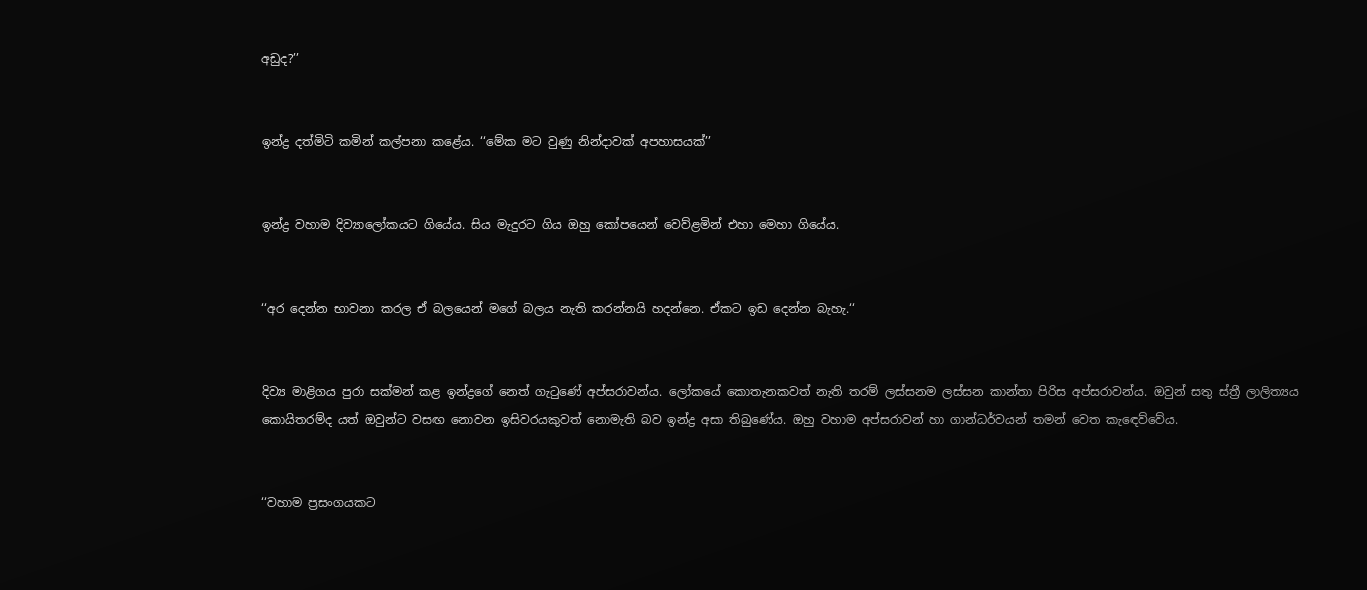අඩුද?’’


ඉන්ද්‍ර දත්මිටි කමින් කල්පනා කළේය. ‘‘මේක මට වුණු නින්දාවක් අපහාසයක්’’


ඉන්ද්‍ර වහාම දිව්‍යාලෝකයට ගියේය. සිය මැදුරට ගිය ඔහු කෝපයෙන් වෙව්ළමින් එහා මෙහා ගියේය.


‘‘අර දෙන්න භාවනා කරල ඒ බලයෙන් මගේ බලය නැති කරන්නයි හදන්නෙ. ඒකට ඉඩ දෙන්න බැහැ.‘‘


දිව්‍ය මාළිගය පුරා සක්මන් කළ ඉන්ද්‍රගේ නෙත් ගැටුණේ අප්සරාවන්ය. ලෝකයේ කොතැනකවත් නැති තරම් ලස්සනම ලස්සන කාන්තා පිරිස අප්සරාවන්ය. ඔවුන් සතු ස්ත්‍රී ලාලිත්‍යය කොයිතරම්ද යත් ඔවුන්ට වසඟ නොවන ඉසිවරයකුවත් නොමැති බව ඉන්ද්‍ර අසා තිබුණේය. ඔහු වහාම අප්සරාවන් හා ගාන්ධර්වයන් තමන් වෙත කැඳෙව්වේය.


‘‘වහාම ප්‍රසංගයකට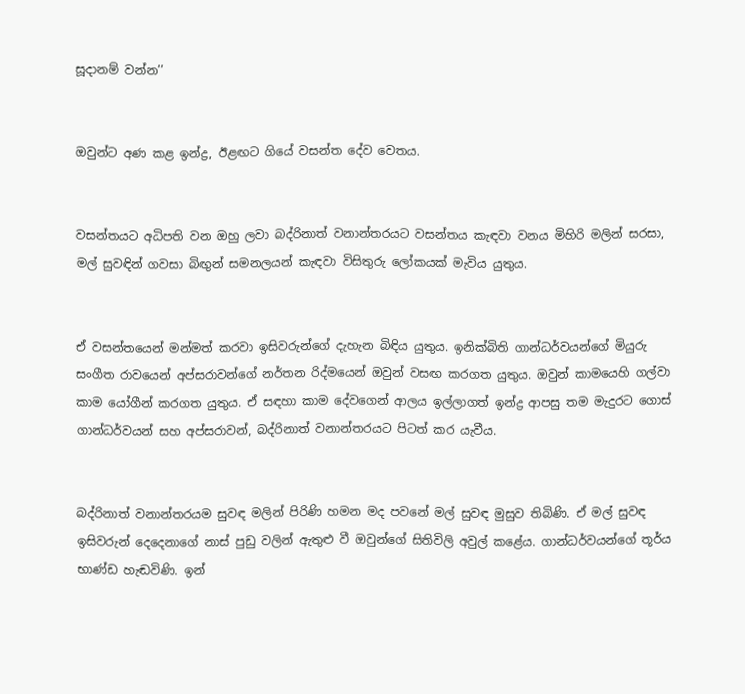සූදානම් වන්න’’


ඔවුන්ට අණ කළ ඉන්ද්‍ර, ඊළඟට ගියේ වසන්ත දේව වෙතය.


වසන්තයට අධිපති වන ඔහු ලවා බද්රිනාත් වනාන්තරයට වසන්තය කැඳවා වනය මිහිරි මලින් සරසා, මල් සුවඳින් ගවසා බිඟුන් සමනලයන් කැඳවා විසිතුරු ලෝකයක් මැවිය යුතුය.


ඒ වසන්තයෙන් මන්මත් කරවා ඉසිවරුන්ගේ දැහැන බිඳිය යුතුය. ඉනික්බිති ගාන්ධර්වයන්ගේ මියුරු සංගීත රාවයෙන් අප්සරාවන්ගේ නර්තන රිද්මයෙන් ඔවුන් වසඟ කරගත යුතුය. ඔවුන් කාමයෙහි ගල්වා කාම යෝගීන් කරගත යුතුය. ඒ සඳහා කාම දේවගෙන් ආලය ඉල්ලාගත් ඉන්ද්‍ර ආපසු තම මැදුරට ගොස් ගාන්ධර්වයන් සහ අප්සරාවන්, බද්රිනාත් වනාන්තරයට පිටත් කර යැවීය.


බද්රිනාත් වනාන්තරයම සුවඳ මලින් පිරිණි හමන මද පවනේ මල් සුවඳ මුසුව තිබිණි. ඒ මල් සුවඳ ඉසිවරුන් දෙදෙනාගේ නාස් පුඩු වලින් ඇතුළු වී ඔවුන්ගේ සිතිවිලි අවුල් කළේය. ගාන්ධර්වයන්ගේ තූර්ය භාණ්ඩ හැඬවිණි. ඉන්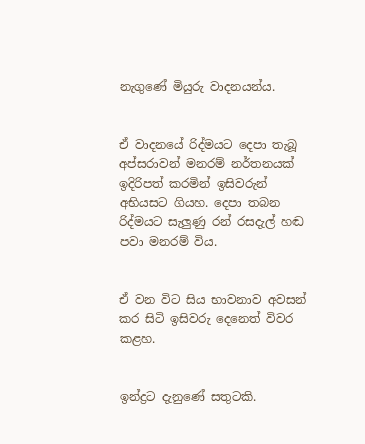නැගුණේ මියුරු වාදනයන්ය.


ඒ වාදනයේ රිද්මයට දෙපා තැබූ අප්සරාවන් මනරම් නර්තනයක් ඉදිරිපත් කරමින් ඉසිවරුන් අභියසට ගියහ. දෙපා තබන රිද්මයට සැලුණු රන් රසදැල් හඬ පවා මනරම් විය.


ඒ වන විට සිය භාවනාව අවසන් කර සිටි ඉසිවරු දෙනෙත් විවර කළහ.


ඉන්ද්‍රට දැනුණේ සතුටකි.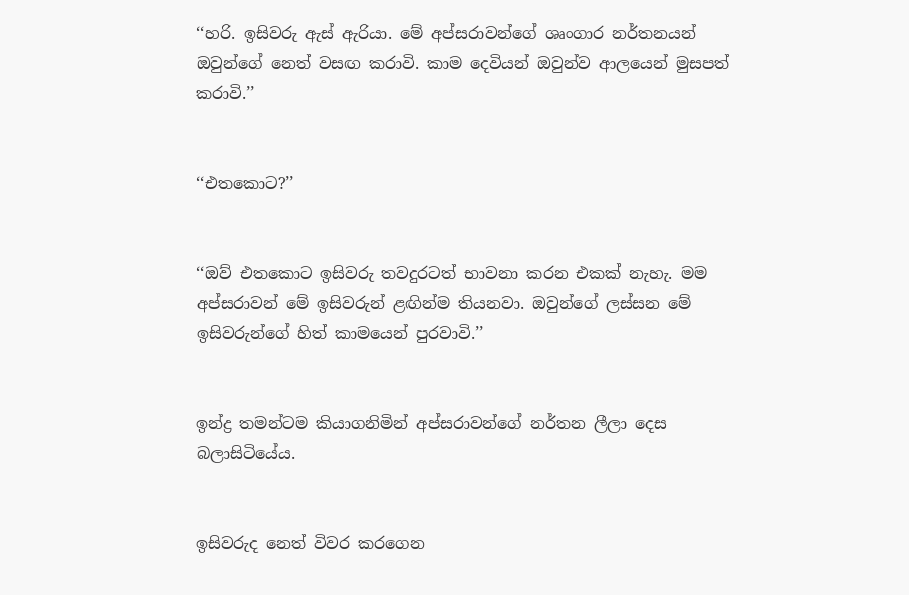‘‘හරි. ඉසිවරු ඇස් ඇරියා. මේ අප්සරාවන්ගේ ශෘංගාර නර්තනයන් ඔවුන්ගේ නෙත් වසඟ කරාවි. කාම දෙවියන් ඔවුන්ව ආලයෙන් මුසපත් කරාවි.’’


‘‘එතකොට?’’


‘‘ඔව් එතකොට ඉසිවරු තවදුරටත් භාවනා කරන එකක් නැහැ. මම අප්සරාවන් මේ ඉසිවරුන් ළඟින්ම තියනවා. ඔවුන්ගේ ලස්සන මේ ඉසිවරුන්ගේ හිත් කාමයෙන් පුරවාවි.’’


ඉන්ද්‍ර තමන්ටම කියාගනිමින් අප්සරාවන්ගේ නර්තන ලීලා දෙස බලාසිටියේය.


ඉසිවරුද නෙත් විවර කරගෙන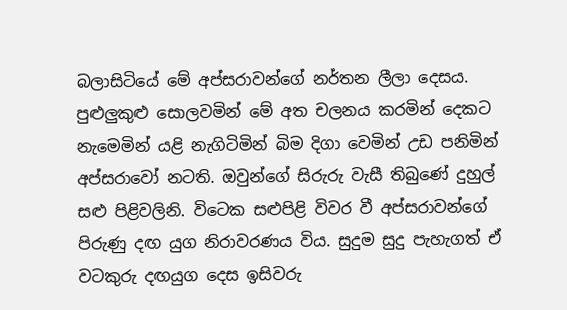බලාසිටියේ මේ අප්සරාවන්ගේ නර්තන ලීලා දෙසය. පුළුලුකුළු සොලවමින් මේ අත චලනය කරමින් දෙකට නැමෙමින් යළි නැගිටිමින් බිම දිගා වෙමින් උඩ පනිමින් අප්සරාවෝ නටති. ඔවුන්ගේ සිරුරු වැසී තිබුණේ දුහුල් සළු පිළිවලිනි. විටෙක සළුපිළි විවර වී අප්සරාවන්ගේ පිරුණු දඟ යුග නිරාවරණය විය. සුදුම සුදු පැහැගත් ඒ වටකුරු දඟයුග දෙස ඉසිවරු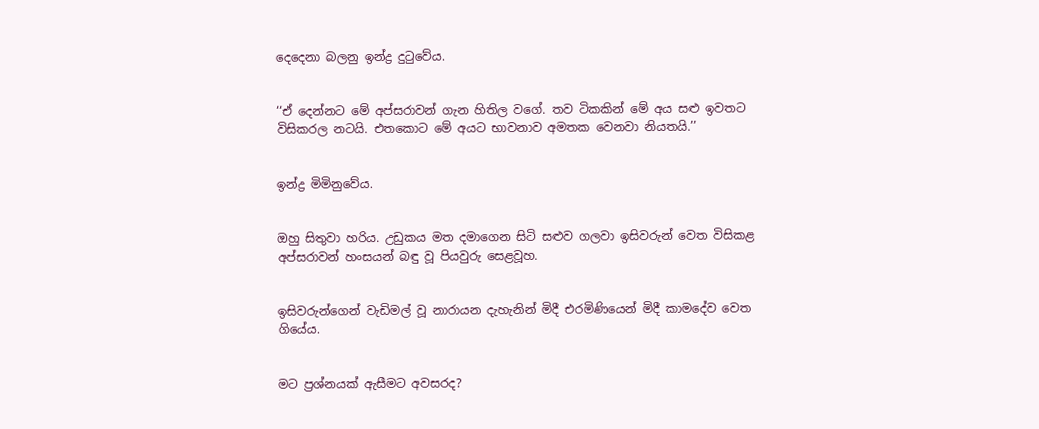දෙදෙනා බලනු ඉන්ද්‍ර දුටුවේය.


‘‘ඒ දෙන්නට මේ අප්සරාවන් ගැන හිතිල වගේ. තව ටිකකින් මේ අය සළු ඉවතට විසිකරල නටයි. එතකොට මේ අයට භාවනාව අමතක වෙනවා නියතයි.’’


ඉන්ද්‍ර මිමිනුවේය.


ඔහු සිතුවා හරිය. උඩුකය මත දමාගෙන සිටි සළුව ගලවා ඉසිවරුන් වෙත විසිකළ අප්සරාවන් හංසයන් බඳු වූ පියවුරු සෙළවූහ.


ඉසිවරුන්ගෙන් වැඩිමල් වූ නාරායන දැහැනින් මිදී එරමිණියෙන් මිදී කාමදේව වෙත ගියේය.


මට ප්‍රශ්නයක් ඇසීමට අවසරද?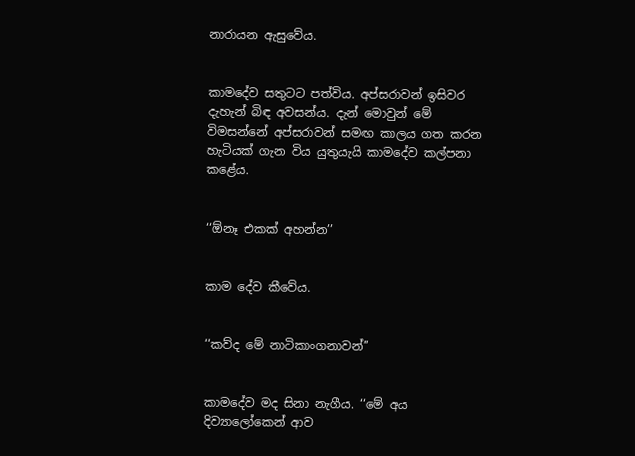නාරායන ඇසුවේය.


කාමදේව සතුටට පත්විය. අප්සරාවන් ඉසිවර දැහැන් බිඳ අවසන්ය. දැන් මොවුන් මේ විමසන්නේ අප්සරාවන් සමඟ කාලය ගත කරන හැටියක් ගැන විය යුතුයැයි කාමදේව කල්පනා කළේය.


‘‘ඕනෑ එකක් අහන්න’’


කාම දේව කීවේය.


‘‘කව්ද මේ නාටිකාංගනාවන්’’


කාමදේව මද සිනා නැගීය. ‘‘මේ අය දිව්‍යාලෝකෙන් ආව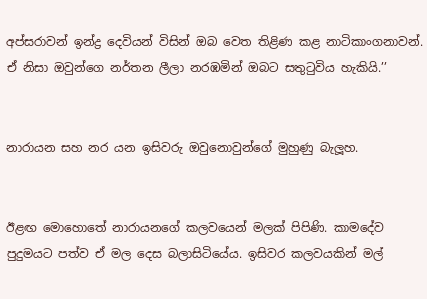අප්සරාවන් ඉන්ද්‍ර දෙවියන් විසින් ඔබ වෙත තිළිණ කළ නාටිකාංගනාවන්. ඒ නිසා ඔවුන්ගෙ නර්තන ලීලා නරඹමින් ඔබට සතුටුවිය හැකියි.’’


නාරායන සහ නර යන ඉසිවරු ඔවුනොවුන්ගේ මුහුණු බැලූහ.


ඊළඟ මොහොතේ නාරායනගේ කලවයෙන් මලක් පිපිණි. කාමදේව පුදුමයට පත්ව ඒ මල දෙස බලාසිටියේය. ඉසිවර කලවයකින් මල්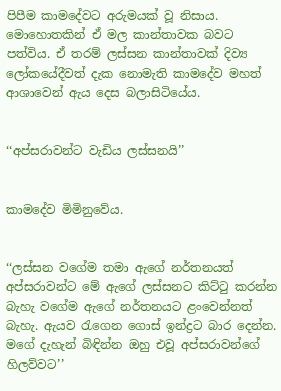පිපීම කාමදේවට අරුමයක් වූ නිසාය. මොහොතකින් ඒ මල කාන්තාවක බවට පත්විය. ඒ තරම් ලස්සන කාන්තාවක් දිව්‍ය ලෝකයේදීවත් දැක නොමැති කාමදේව මහත් ආශාවෙන් ඇය දෙස බලාසිටියේය.


‘‘අප්සරාවන්ට වැඩිය ලස්සනයි’’


කාමදේව මිමිනුවේය.


‘‘ලස්සන වගේම තමා ඇගේ නර්තනයත් අප්සරාවන්ට මේ ඇගේ ලස්සනට කිට්ටු කරන්න බැහැ වගේම ඇගේ නර්තනයට ළංවෙන්නත් බැහැ. ඇයව රැගෙන ගොස් ඉන්ද්‍රට බාර දෙන්න. මගේ දැහැන් බිඳින්න ඔහු එවූ අප්සරාවන්ගේ හිලව්වට’’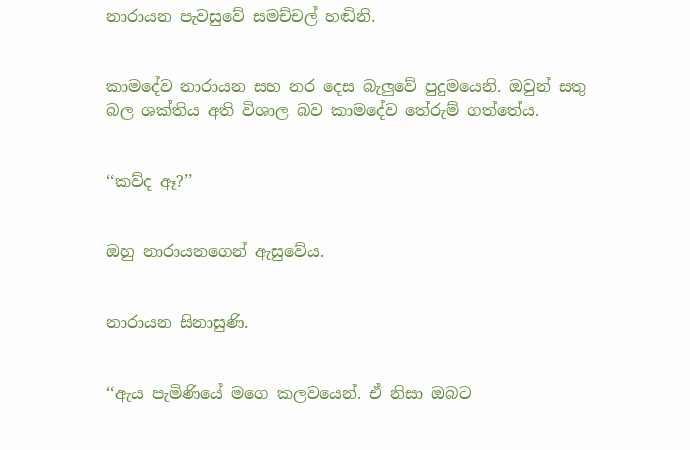නාරායන පැවසුවේ සමච්චල් හඬිනි.


කාමදේව නාරායන සහ නර දෙස බැලුවේ පුදුමයෙනි. ඔවුන් සතු බල ශක්තිය අති විශාල බව කාමදේව තේරුම් ගත්තේය.


‘‘කව්ද ඈ?’’


ඔහු නාරායනගෙන් ඇසුවේය.


නාරායන සිනාසුණි.


‘‘ඇය පැමිණියේ මගෙ කලවයෙන්. ඒ නිසා ඔබට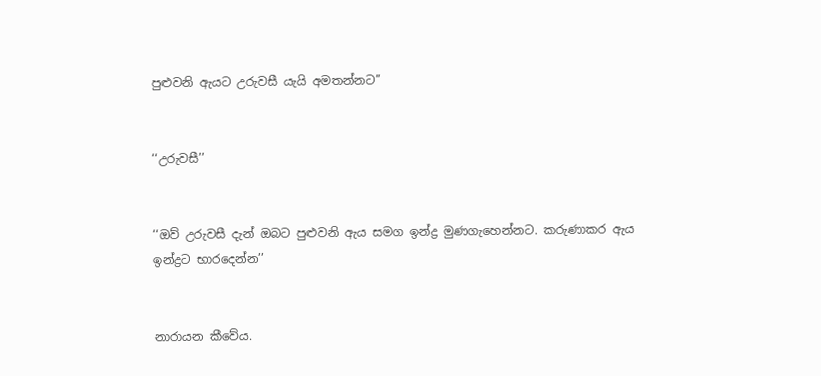පුළුවනි ඇයට උරුවසී යැයි අමතන්නට’’


‘‘උරුවසී’’


‘‘ඔව් උරුවසී දැන් ඔබට පුළුවනි ඇය සමග ඉන්ද්‍ර මුණගැහෙන්නට. කරුණාකර ඇය ඉන්ද්‍රට භාරදෙන්න’’


නාරායන කීවේය.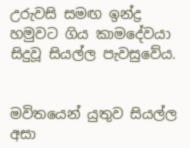උරුවසි සමඟ ඉන්ද්‍ර හමුවට ගිය කාමදේවයා සිදුවූ සියල්ල පැවසුවේය.


මවිතයෙන් යුතුව සියල්ල අසා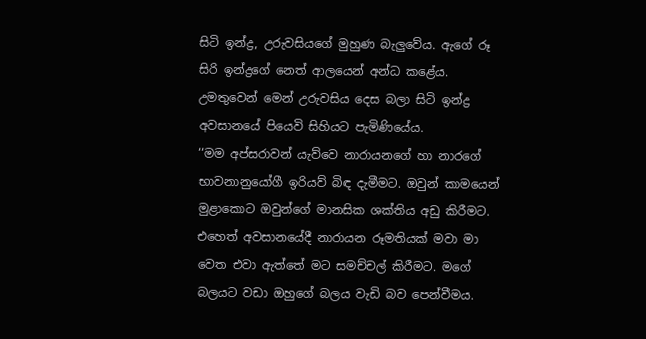සිටි ඉන්ද්‍ර, උරුවසියගේ මුහුණ බැලුවේය. ඇගේ රූ සිරි ඉන්ද්‍රගේ නෙත් ආලයෙන් අන්ධ කළේය. උමතුවෙන් මෙන් උරුවසිය දෙස බලා සිටි ඉන්ද්‍ර අවසානයේ පියෙවි සිහියට පැමිණියේය.
‘‘මම අප්සරාවන් යැව්වෙ නාරායනගේ හා නාරගේ භාවනානුයෝගී ඉරියව් බිඳ දැමීමට. ඔවුන් කාමයෙන් මුළාකොට ඔවුන්ගේ මානසික ශක්තිය අඩු කිරීමට. එහෙත් අවසානයේදී නාරායන රූමතියක් මවා මා වෙත එවා ඇත්තේ මට සමච්චල් කිරීමට. මගේ බලයට වඩා ඔහුගේ බලය වැඩි බව පෙන්වීමය.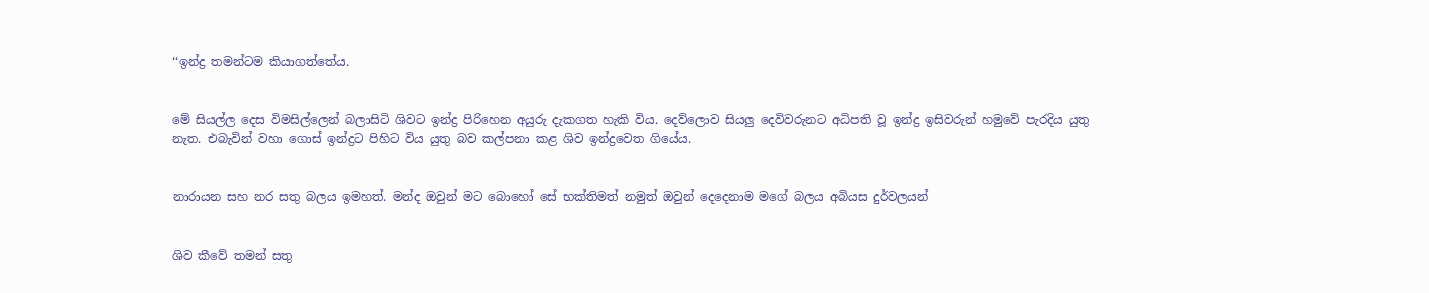‘‘ඉන්ද්‍ර තමන්ටම කියාගත්තේය.


මේ සියල්ල දෙස විමසිල්ලෙන් බලාසිටි ශිවට ඉන්ද්‍ර පිරිහෙන අයුරු දැකගත හැකි විය. දෙව්ලොව සියලු දෙවිවරුනට අධිපති වූ ඉන්ද්‍ර ඉසිවරුන් හමුවේ පැරදිය යුතු නැත. එබැවින් වහා ගොස් ඉන්ද්‍රට පිහිට විය යුතු බව කල්පනා කළ ශිව ඉන්ද්‍රවෙත ගියේය.


නාරායන සහ නර සතු බලය ඉමහත්. මන්ද ඔවුන් මට බොහෝ සේ භක්තිමත් නමුත් ඔවුන් දෙදෙනාම මගේ බලය අබියස දුර්වලයන්


ශිව කීවේ තමන් සතු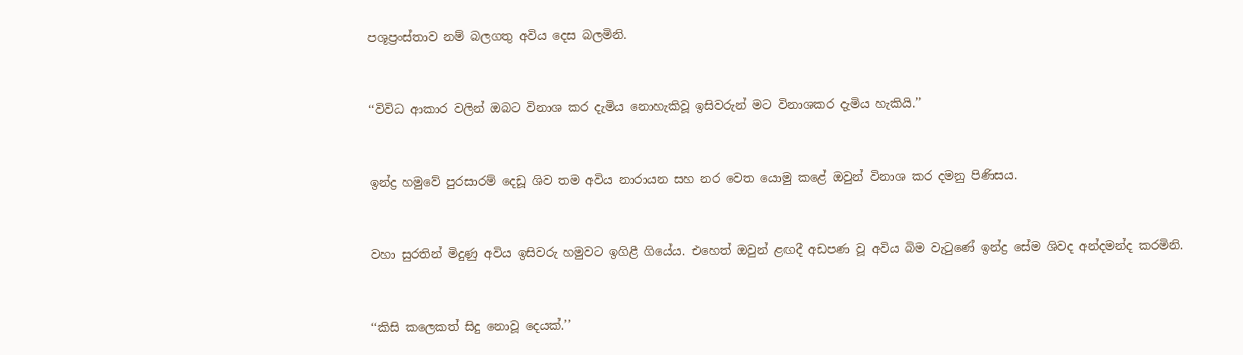පශූප්‍රංස්තාව නම් බලගතු අවිය දෙස බලමිනි.


‘‘විවිධ ආකාර වලින් ඔබට විනාශ කර දැමිය නොහැකිවූ ඉසිවරුන් මට විනාශකර දැමිය හැකියි.’’


ඉන්ද්‍ර හමුවේ පුරසාරම් දෙඩූ ශිව තම අවිය නාරායන සහ නර වෙත යොමු කළේ ඔවුන් විනාශ කර දමනු පිණිසය.


වහා සුරතින් මිදුණු අවිය ඉසිවරු හමුවට ඉගිළී ගියේය. එහෙත් ඔවුන් ළඟදී අඩපණ වූ අවිය බිම වැටුණේ ඉන්ද්‍ර සේම ශිවද අන්දමන්ද කරමිනි.


‘‘කිසි කලෙකත් සිදු නොවූ දෙයක්.’’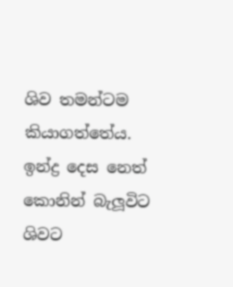ශිව තමන්ටම කියාගත්තේය. ඉන්ද්‍ර දෙස නෙත් කොනින් බැලූවිට ශිවට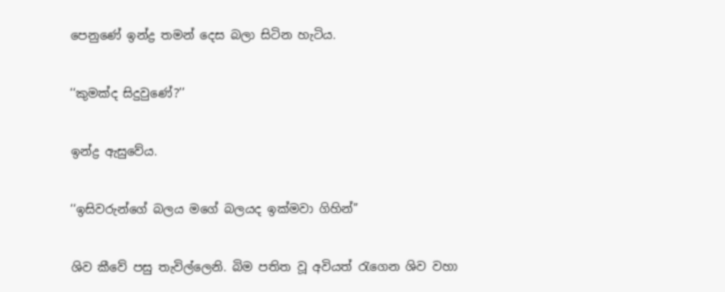පෙනුණේ ඉන්ද්‍ර තමන් දෙස බලා සිටින හැටිය.


‘‘කුමක්ද සිදුවුණේ?’’


ඉන්ද්‍ර ඇසුවේය.


‘‘ඉසිවරුන්ගේ බලය මගේ බලයද ඉක්මවා ගිහින්’’


ශිව කීවේ පසු තැවිල්ලෙනි. බිම පතිත වූ අවියත් රැගෙන ශිව වහා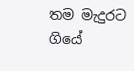තම මැදුරට ගියේ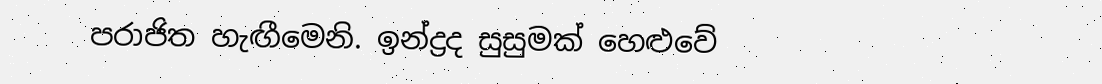පරාජිත හැඟීමෙනි. ඉන්ද්‍රද සුසුමක් හෙළුවේ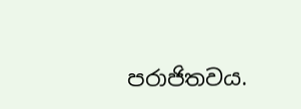පරාජිතවය.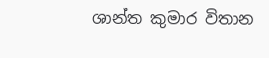ශාන්ත කුමාර විතාන